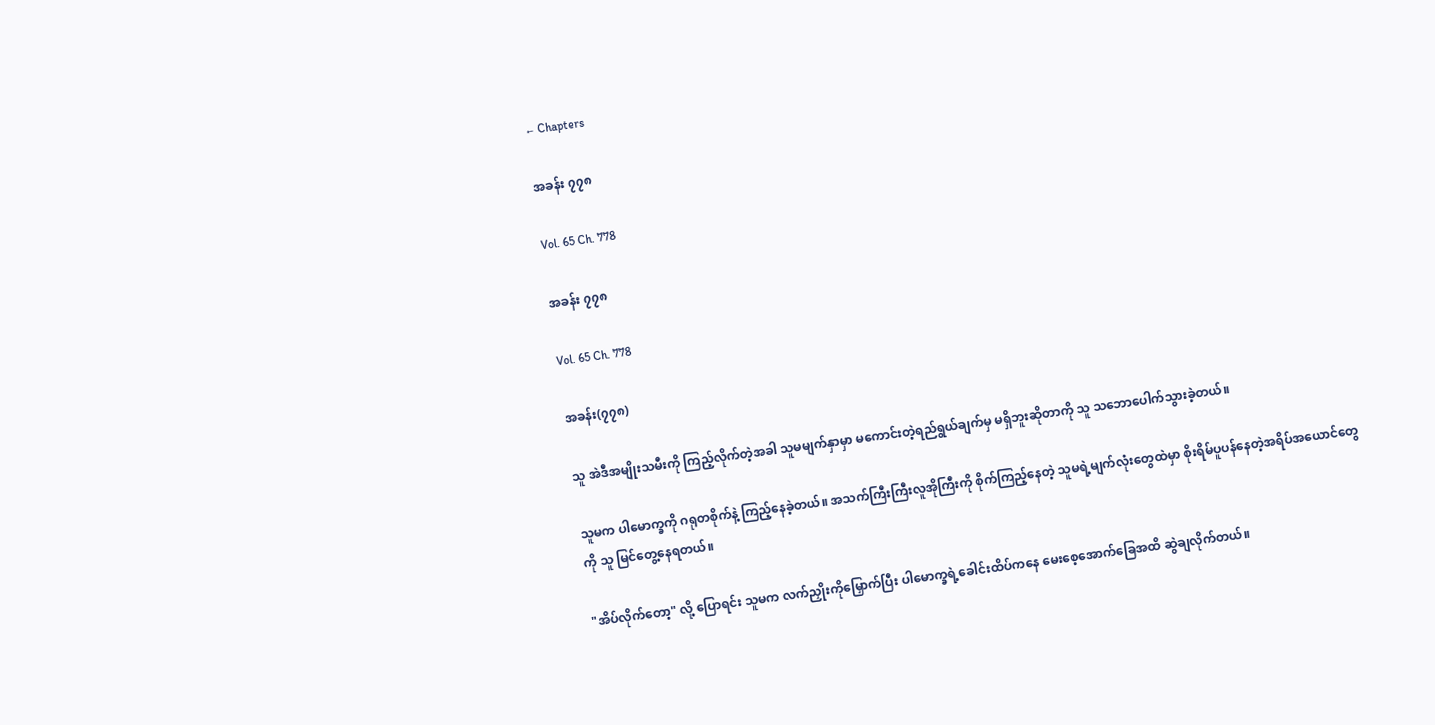← Chapters

အခန်း ၇၇၈

Vol. 65 Ch. 778

အခန်း ၇၇၈

Vol. 65 Ch. 778

အခန်း(၇၇၈)

သူ အဲဒီအမျိုးသမီးကို ကြည့်လိုက်တဲ့အခါ သူမမျက်နှာမှာ မကောင်းတဲ့ရည်ရွယ်ချက်မှ မရှိဘူးဆိုတာကို သူ သဘောပေါက်သွားခဲ့တယ်။

သူမက ပါမောက္ခကို ဂရုတစိုက်နဲ့ ကြည့်နေခဲ့တယ်။ အသက်ကြီးကြီးလူအိုကြီးကို စိုက်ကြည့်နေတဲ့ သူမရဲ့မျက်လုံးတွေထဲမှာ စိုးရိမ်ပူပန်နေတဲ့အရိပ်အယောင်တွေကို သူ မြင်တွေ့နေရတယ်။

"အိပ်လိုက်တော့" လို့ ပြောရင်း သူမက လက်ညှိုးကိုမြှောက်ပြီး ပါမောက္ခရဲ့ခေါင်းထိပ်ကနေ မေးစေ့အောက်ခြေအထိ ဆွဲချလိုက်တယ်။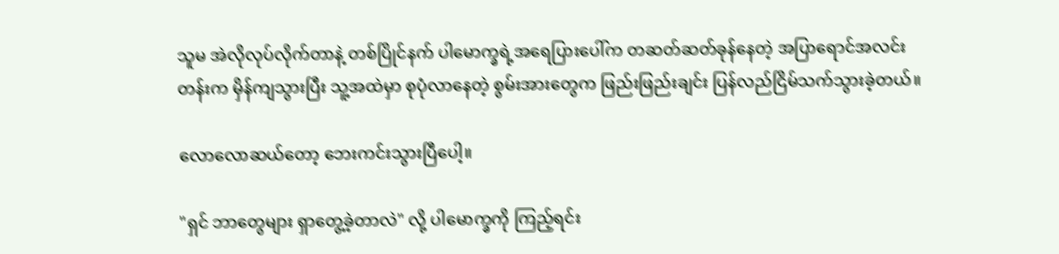သူမ အဲလိုလုပ်လိုက်တာနဲ့ တစ်ပြိုင်နက် ပါမောက္ခရဲ့အရေပြားပေါ်က တဆတ်ဆတ်ခုန်နေတဲ့ အပြာရောင်အလင်းတန်းက မှိန်ကျသွားပြီး သူ့အထဲမှာ စုပုံလာနေတဲ့ စွမ်းအားတွေက ဖြည်းဖြည်းချင်း ပြန်လည်ငြိမ်သက်သွားခဲ့တယ်။

လောလောဆယ်တော့ ဘေးကင်းသွားပြီပေါ့။

"ရှင် ဘာတွေများ ရှာတွေ့ခဲ့တာလဲ" လို့ ပါမောက္ခကို ကြည့်ရင်း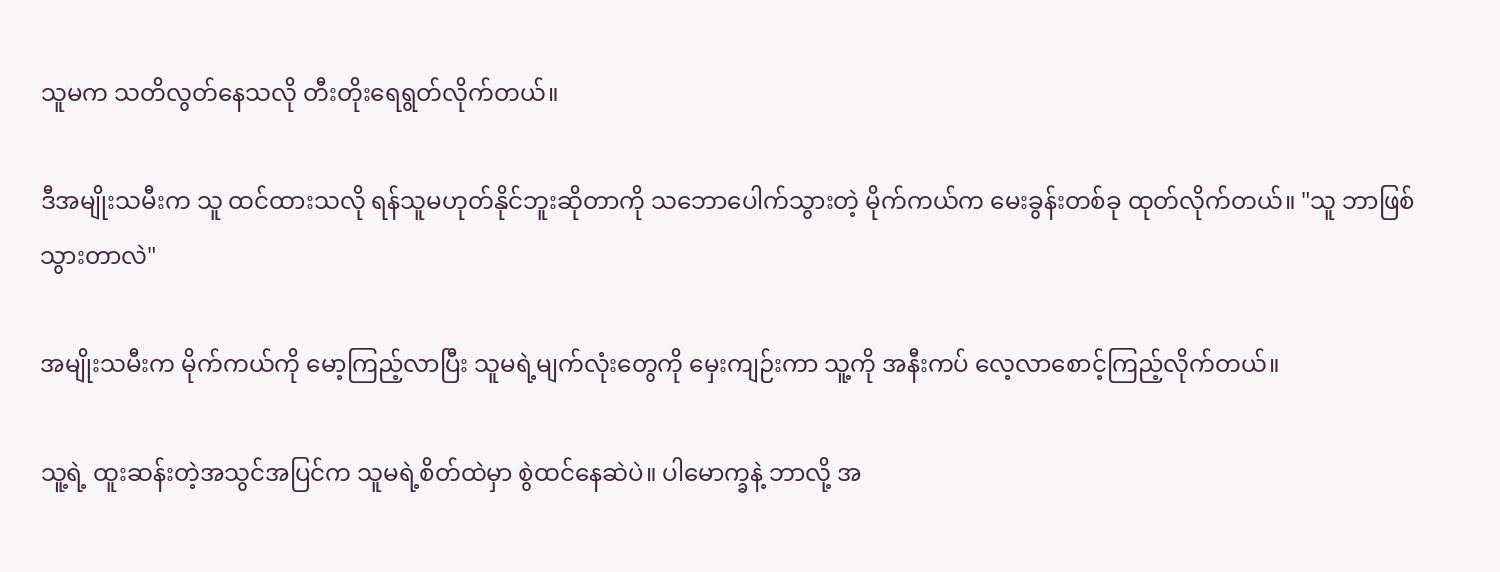သူမက သတိလွတ်နေသလို တီးတိုးရေရွတ်လိုက်တယ်။

ဒီအမျိုးသမီးက သူ ထင်ထားသလို ရန်သူမဟုတ်နိုင်ဘူးဆိုတာကို သဘောပေါက်သွားတဲ့ မိုက်ကယ်က မေးခွန်းတစ်ခု ထုတ်လိုက်တယ်။ "သူ ဘာဖြစ်သွားတာလဲ"

အမျိုးသမီးက မိုက်ကယ်ကို မော့ကြည့်လာပြီး သူမရဲ့မျက်လုံးတွေကို မှေးကျဉ်းကာ သူ့ကို အနီးကပ် လေ့လာစောင့်ကြည့်လိုက်တယ်။

သူ့ရဲ့ ထူးဆန်းတဲ့အသွင်အပြင်က သူမရဲ့စိတ်ထဲမှာ စွဲထင်နေဆဲပဲ။ ပါမောက္ခနဲ့ ဘာလို့ အ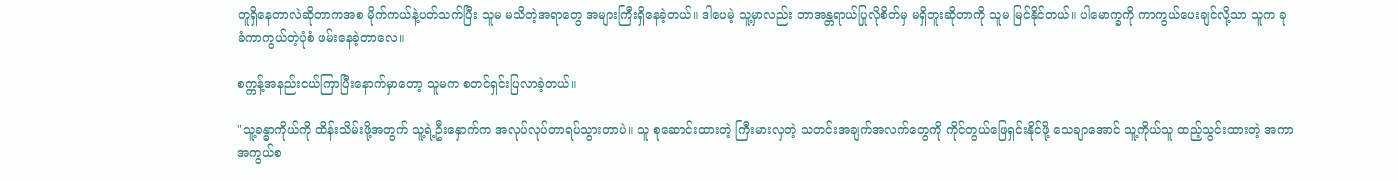တူရှိနေတာလဲဆိုတာကအစ မိုက်ကယ်နဲ့ပတ်သက်ပြီး သူမ မသိတဲ့အရာတွေ အများကြီးရှိနေခဲ့တယ်။ ဒါပေမဲ့ သူ့မှာလည်း ဘာအန္တရာယ်ပြုလိုစိတ်မှ မရှိဘူးဆိုတာကို သူမ မြင်နိုင်တယ်။ ပါမောက္ခကို ကာကွယ်ပေးချင်လို့သာ သူက ခုခံကာကွယ်တဲ့ပုံစံ ဖမ်းနေခဲ့တာလေ။

စက္ကန့်အနည်းငယ်ကြာပြီးနောက်မှာတော့ သူမက စတင်ရှင်းပြလာခဲ့တယ်။

"သူ့ခန္ဓာကိုယ်ကို ထိန်းသိမ်းဖို့အတွက် သူ့ရဲ့ဦးနှောက်က အလုပ်လုပ်တာရပ်သွားတာပဲ။ သူ စုဆောင်းထားတဲ့ ကြီးမားလှတဲ့ သတင်းအချက်အလက်တွေကို ကိုင်တွယ်ဖြေရှင်းနိုင်ဖို့ သေချာအောင် သူ့ကိုယ်သူ ထည့်သွင်းထားတဲ့ အကာအကွယ်စ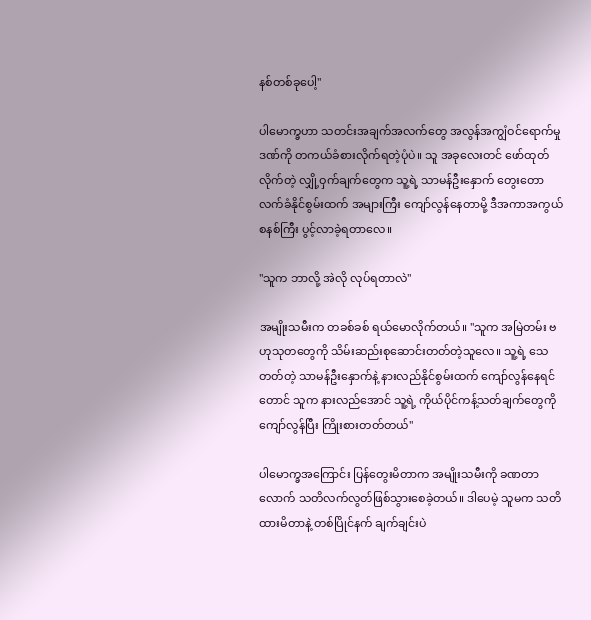နစ်တစ်ခုပေါ့"

ပါမောက္ခဟာ သတင်းအချက်အလက်တွေ အလွန်အကျွံဝင်ရောက်မှုဒဏ်ကို တကယ်ခံစားလိုက်ရတဲ့ပုံပဲ။ သူ အခုလေးတင် ဖော်ထုတ်လိုက်တဲ့ လျှို့ဝှက်ချက်တွေက သူ့ရဲ့ သာမန်ဦးနှောက် တွေးတောလက်ခံနိုင်စွမ်းထက် အများကြီး ကျော်လွန်နေတာမို့ ဒီအကာအကွယ်စနစ်ကြီး ပွင့်လာခဲ့ရတာလေ။

"သူက ဘာလို့ အဲလို လုပ်ရတာလဲ"

အမျိုးသမီးက တခစ်ခစ် ရယ်မောလိုက်တယ်။ "သူက အမြဲတမ်း ဗဟုသုတတွေကို သိမ်းဆည်းစုဆောင်းတတ်တဲ့သူလေ။ သူ့ရဲ့ သေတတ်တဲ့ သာမန်ဦးနှောက်နဲ့ နားလည်နိုင်စွမ်းထက် ကျော်လွန်နေရင်တောင် သူက နားလည်အောင် သူ့ရဲ့ ကိုယ်ပိုင်ကန့်သတ်ချက်တွေကို ကျော်လွန်ပြီး ကြိုးစားတတ်တယ်"

ပါမောက္ခအကြောင်း ပြန်တွေးမိတာက အမျိုးသမီးကို ခဏတာလောက် သတိလက်လွတ်ဖြစ်သွားစေခဲ့တယ်။ ဒါပေမဲ့ သူမက သတိထားမိတာနဲ့ တစ်ပြိုင်နက် ချက်ချင်းပဲ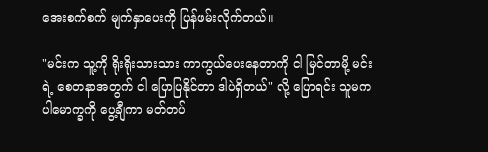အေးစက်စက် မျက်နှာပေးကို ပြန်ဖမ်းလိုက်တယ်။

"မင်းက သူ့ကို ရိုးရိုးသားသား ကာကွယ်ပေးနေတာကို ငါ မြင်တာမို့ မင်းရဲ့ စေတနာအတွက် ငါ ပြောပြနိုင်တာ ဒါပဲရှိတယ်" လို့ ပြောရင်း သူမက ပါမောက္ခကို ပွေ့ချီကာ မတ်တပ်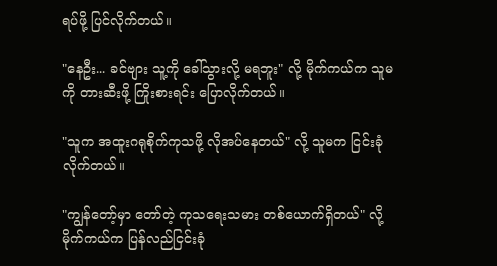ရပ်ဖို့ ပြင်လိုက်တယ်။

"နေဦး... ခင်ဗျား သူ့ကို ခေါ်သွားလို့ မရဘူး" လို့ မိုက်ကယ်က သူမကို တားဆီးဖို့ ကြိုးစားရင်း ပြောလိုက်တယ်။

"သူက အထူးဂရုစိုက်ကုသဖို့ လိုအပ်နေတယ်" လို့ သူမက ငြင်းခုံလိုက်တယ်။

"ကျွန်တော့်မှာ တော်တဲ့ ကုသရေးသမား တစ်ယောက်ရှိတယ်" လို့ မိုက်ကယ်က ပြန်လည်ငြင်းခုံ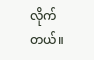လိုက်တယ်။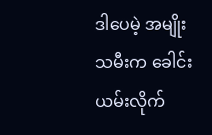ဒါပေမဲ့ အမျိုးသမီးက ခေါင်းယမ်းလိုက်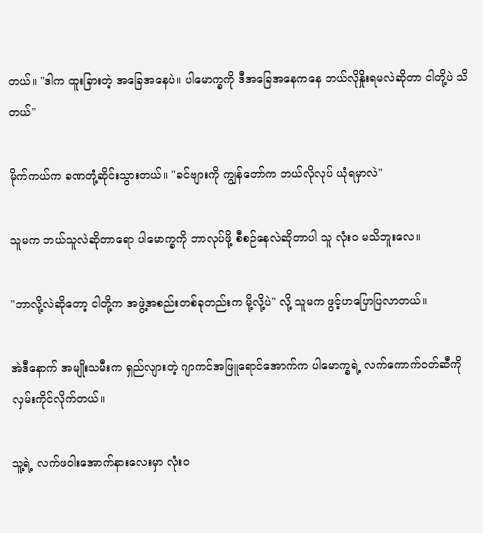တယ်။ "ဒါက ထူးခြားတဲ့ အခြေအနေပဲ။ ပါမောက္ခကို ဒီအခြေအနေကနေ ဘယ်လိုနှိုးရမလဲဆိုတာ ငါတို့ပဲ သိတယ်"

မိုက်ကယ်က ခဏတုံ့ဆိုင်းသွားတယ်။ "ခင်ဗျားကို ကျွန်တော်က ဘယ်လိုလုပ် ယုံရမှာလဲ"

သူမက ဘယ်သူလဲဆိုတာရော ပါမောက္ခကို ဘာလုပ်ဖို့ စီစဉ်နေလဲဆိုတာပါ သူ လုံးဝ မသိဘူးလေ။

"ဘာလို့လဲဆိုတော့ ငါတို့က အဖွဲ့အစည်းတစ်ခုတည်းက မို့လို့ပဲ" လို့ သူမက ဖွင့်ဟပြောပြလာတယ်။

အဲဒီနောက် အမျိုးသမီးက ရှည်လျားတဲ့ ဂျာကင်အဖြူရောင်အောက်က ပါမောက္ခရဲ့ လက်ကောက်ဝတ်ဆီကို လှမ်းကိုင်လိုက်တယ်။

သူ့ရဲ့ လက်ဖဝါးအောက်နားလေးမှာ လုံးဝ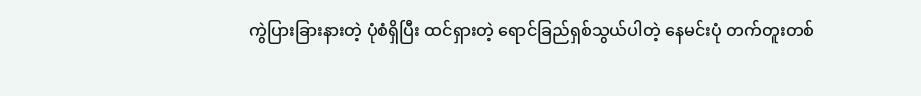ကွဲပြားခြားနားတဲ့ ပုံစံရှိပြီး ထင်ရှားတဲ့ ရောင်ခြည်ရှစ်သွယ်ပါတဲ့ နေမင်းပုံ တက်တူးတစ်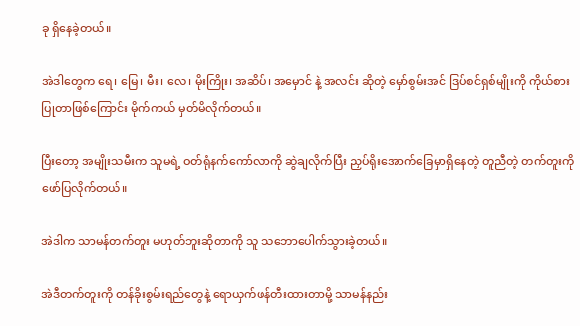ခု ရှိနေခဲ့တယ်။

အဲဒါတွေက ရေ၊ မြေ၊ မီး၊ လေ၊ မိုးကြိုး၊ အဆိပ်၊ အမှောင် နဲ့ အလင်း ဆိုတဲ့ မှော်စွမ်းအင် ဒြပ်စင်ရှစ်မျိုးကို ကိုယ်စားပြုတာဖြစ်ကြောင်း မိုက်ကယ် မှတ်မိလိုက်တယ်။

ပြီးတော့ အမျိုးသမီးက သူမရဲ့ ဝတ်ရုံနက်ကော်လာကို ဆွဲချလိုက်ပြီး ညှပ်ရိုးအောက်ခြေမှာရှိနေတဲ့ တူညီတဲ့ တက်တူးကို ဖော်ပြလိုက်တယ်။

အဲဒါက သာမန်တက်တူး မဟုတ်ဘူးဆိုတာကို သူ သဘောပေါက်သွားခဲ့တယ်။

အဲဒီတက်တူးကို တန်ခိုးစွမ်းရည်တွေနဲ့ ရောယှက်ဖန်တီးထားတာမို့ သာမန်နည်း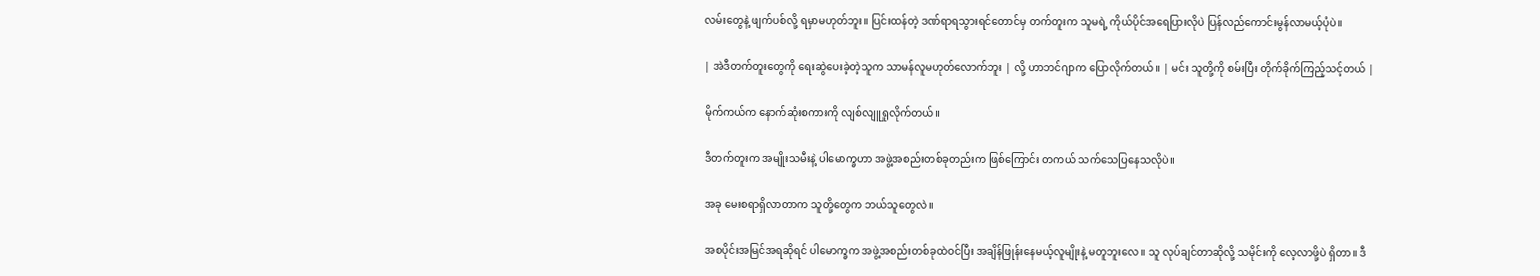လမ်းတွေနဲ့ ဖျက်ပစ်လို့ ရမှာမဟုတ်ဘူး။ ပြင်းထန်တဲ့ ဒဏ်ရာရသွားရင်တောင်မှ တက်တူးက သူမရဲ့ ကိုယ်ပိုင်အရေပြားလိုပဲ ပြန်လည်ကောင်းမွန်လာမယ့်ပုံပဲ။

| အဲဒီတက်တူးတွေကို ရေးဆွဲပေးခဲ့တဲ့သူက သာမန်လူမဟုတ်လောက်ဘူး | လို့ ဟာဘင်ဂျာက ပြောလိုက်တယ်။ | မင်း သူတို့ကို စမ်းပြီး တိုက်ခိုက်ကြည့်သင့်တယ် |

မိုက်ကယ်က နောက်ဆုံးစကားကို လျစ်လျူရှုလိုက်တယ်။

ဒီတက်တူးက အမျိုးသမီးနဲ့ ပါမောက္ခဟာ အဖွဲ့အစည်းတစ်ခုတည်းက ဖြစ်ကြောင်း တကယ် သက်သေပြနေသလိုပဲ။

အခု မေးစရာရှိလာတာက သူတို့တွေက ဘယ်သူတွေလဲ။

အစပိုင်းအမြင်အရဆိုရင် ပါမောက္ခက အဖွဲ့အစည်းတစ်ခုထဲဝင်ပြီး အချိန်ဖြုန်းနေမယ့်လူမျိုးနဲ့ မတူဘူးလေ။ သူ လုပ်ချင်တာဆိုလို့ သမိုင်းကို လေ့လာဖို့ပဲ ရှိတာ။ ဒီ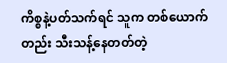ကိစ္စနဲ့ပတ်သက်ရင် သူက တစ်ယောက်တည်း သီးသန့်နေတတ်တဲ့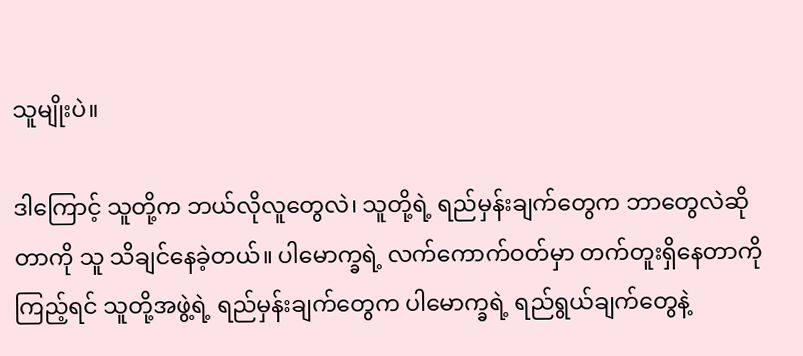သူမျိုးပဲ။

ဒါကြောင့် သူတို့က ဘယ်လိုလူတွေလဲ၊ သူတို့ရဲ့ ရည်မှန်းချက်တွေက ဘာတွေလဲဆိုတာကို သူ သိချင်နေခဲ့တယ်။ ပါမောက္ခရဲ့ လက်ကောက်ဝတ်မှာ တက်တူးရှိနေတာကို ကြည့်ရင် သူတို့အဖွဲ့ရဲ့ ရည်မှန်းချက်တွေက ပါမောက္ခရဲ့ ရည်ရွယ်ချက်တွေနဲ့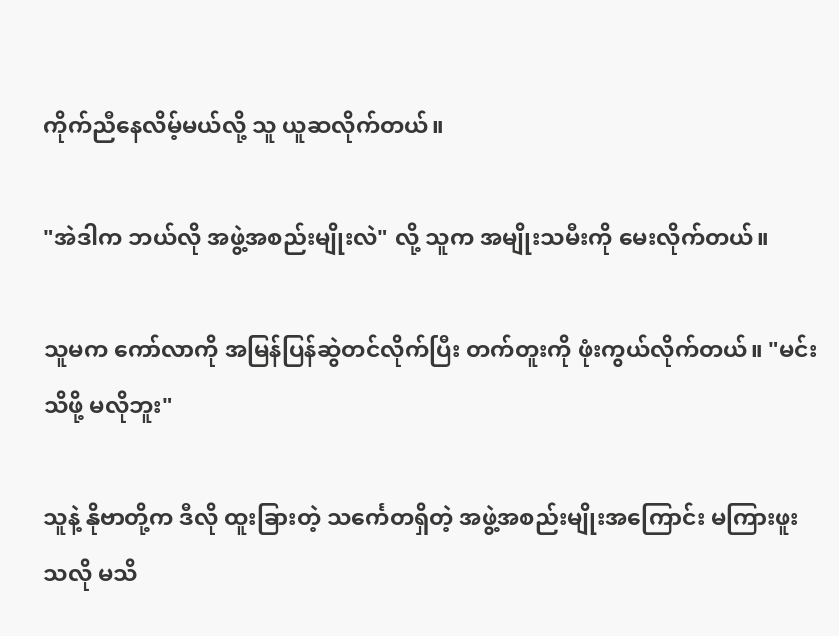ကိုက်ညီနေလိမ့်မယ်လို့ သူ ယူဆလိုက်တယ်။

"အဲဒါက ဘယ်လို အဖွဲ့အစည်းမျိုးလဲ" လို့ သူက အမျိုးသမီးကို မေးလိုက်တယ်။

သူမက ကော်လာကို အမြန်ပြန်ဆွဲတင်လိုက်ပြီး တက်တူးကို ဖုံးကွယ်လိုက်တယ်။ "မင်း သိဖို့ မလိုဘူး"

သူနဲ့ နိုဗာတို့က ဒီလို ထူးခြားတဲ့ သင်္ကေတရှိတဲ့ အဖွဲ့အစည်းမျိုးအကြောင်း မကြားဖူးသလို မသိ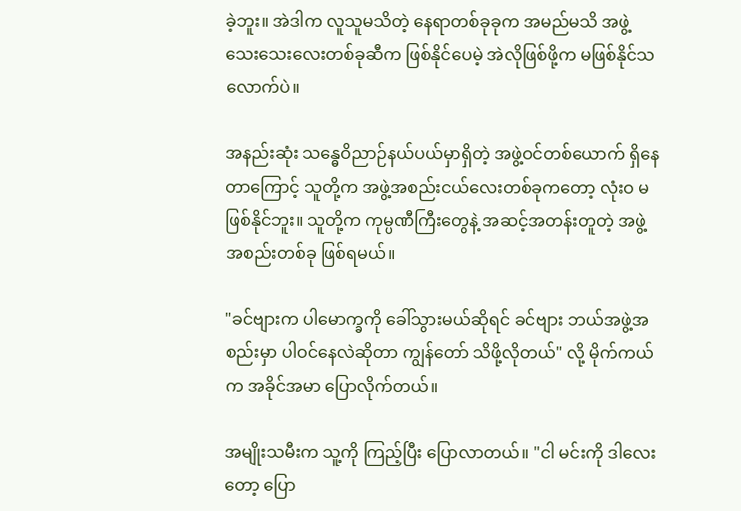ခဲ့ဘူး။ အဲဒါက လူသူမသိတဲ့ နေရာတစ်ခုခုက အမည်မသိ အဖွဲ့သေးသေးလေးတစ်ခုဆီက ဖြစ်နိုင်ပေမဲ့ အဲလိုဖြစ်ဖို့က မဖြစ်နိုင်သလောက်ပဲ။

အနည်းဆုံး သန္ဓေဝိညာဉ်နယ်ပယ်မှာရှိတဲ့ အဖွဲ့ဝင်တစ်ယောက် ရှိနေတာကြောင့် သူတို့က အဖွဲ့အစည်းငယ်လေးတစ်ခုကတော့ လုံးဝ မဖြစ်နိုင်ဘူး။ သူတို့က ကုမ္ပဏီကြီးတွေနဲ့ အဆင့်အတန်းတူတဲ့ အဖွဲ့အစည်းတစ်ခု ဖြစ်ရမယ်။

"ခင်ဗျားက ပါမောက္ခကို ခေါ်သွားမယ်ဆိုရင် ခင်ဗျား ဘယ်အဖွဲ့အစည်းမှာ ပါဝင်နေလဲဆိုတာ ကျွန်တော် သိဖို့လိုတယ်" လို့ မိုက်ကယ်က အခိုင်အမာ ပြောလိုက်တယ်။

အမျိုးသမီးက သူ့ကို ကြည့်ပြီး ပြောလာတယ်။ "ငါ မင်းကို ဒါလေးတော့ ပြော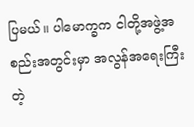ပြမယ်။ ပါမောက္ခက ငါတို့အဖွဲ့အစည်းအတွင်းမှာ အလွန်အရေးကြီးတဲ့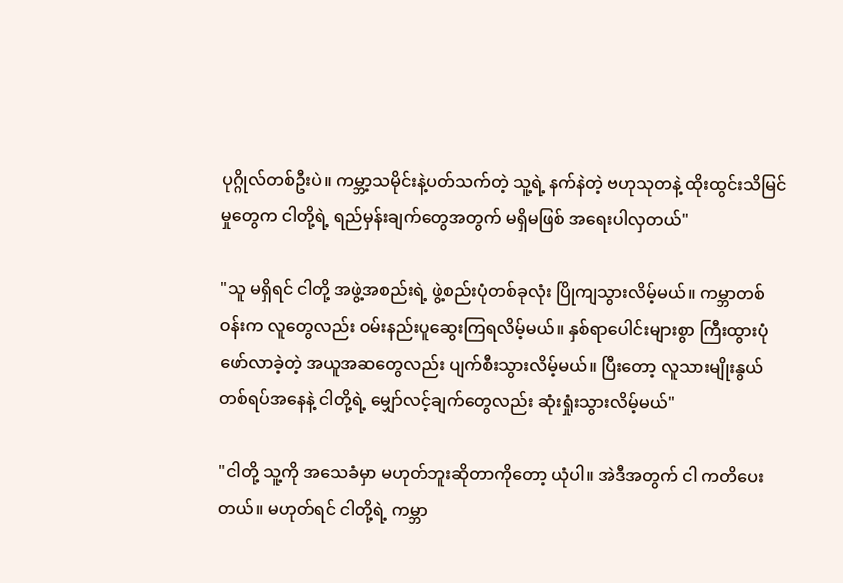ပုဂ္ဂိုလ်တစ်ဦးပဲ။ ကမ္ဘာ့သမိုင်းနဲ့ပတ်သက်တဲ့ သူ့ရဲ့ နက်နဲတဲ့ ဗဟုသုတနဲ့ ထိုးထွင်းသိမြင်မှုတွေက ငါတို့ရဲ့ ရည်မှန်းချက်တွေအတွက် မရှိမဖြစ် အရေးပါလှတယ်"

"သူ မရှိရင် ငါတို့ အဖွဲ့အစည်းရဲ့ ဖွဲ့စည်းပုံတစ်ခုလုံး ပြိုကျသွားလိမ့်မယ်။ ကမ္ဘာတစ်ဝန်းက လူတွေလည်း ဝမ်းနည်းပူဆွေးကြရလိမ့်မယ်။ နှစ်ရာပေါင်းများစွာ ကြီးထွားပုံဖော်လာခဲ့တဲ့ အယူအဆတွေလည်း ပျက်စီးသွားလိမ့်မယ်။ ပြီးတော့ လူသားမျိုးနွယ်တစ်ရပ်အနေနဲ့ ငါတို့ရဲ့ မျှော်လင့်ချက်တွေလည်း ဆုံးရှုံးသွားလိမ့်မယ်"

"ငါတို့ သူ့ကို အသေခံမှာ မဟုတ်ဘူးဆိုတာကိုတော့ ယုံပါ။ အဲဒီအတွက် ငါ ကတိပေးတယ်။ မဟုတ်ရင် ငါတို့ရဲ့ ကမ္ဘာ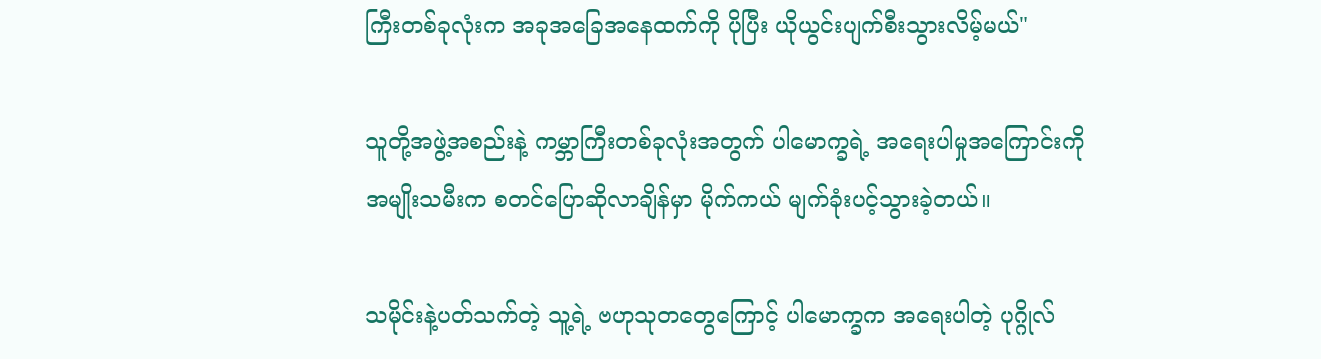ကြီးတစ်ခုလုံးက အခုအခြေအနေထက်ကို ပိုပြီး ယိုယွင်းပျက်စီးသွားလိမ့်မယ်"

သူတို့အဖွဲ့အစည်းနဲ့ ကမ္ဘာကြီးတစ်ခုလုံးအတွက် ပါမောက္ခရဲ့ အရေးပါမှုအကြောင်းကို အမျိုးသမီးက စတင်ပြောဆိုလာချိန်မှာ မိုက်ကယ် မျက်ခုံးပင့်သွားခဲ့တယ်။

သမိုင်းနဲ့ပတ်သက်တဲ့ သူ့ရဲ့ ဗဟုသုတတွေကြောင့် ပါမောက္ခက အရေးပါတဲ့ ပုဂ္ဂိုလ်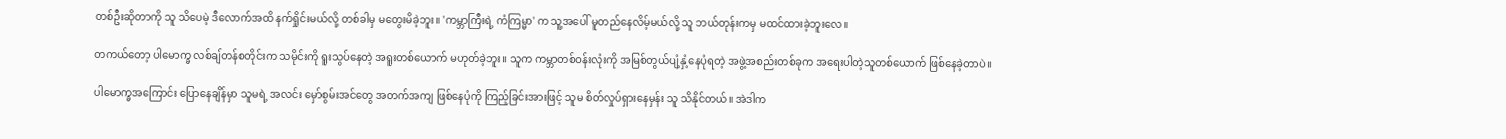တစ်ဦးဆိုတာကို သူ သိပေမဲ့ ဒီလောက်အထိ နက်ရှိုင်းမယ်လို့ တစ်ခါမှ မတွေးမိခဲ့ဘူး။ 'ကမ္ဘာကြီးရဲ့ ကံကြမ္မာ' က သူ့အပေါ် မူတည်နေလိမ့်မယ်လို့ သူ ဘယ်တုန်းကမှ မထင်ထားခဲ့ဘူးလေ။

တကယ်တော့ ပါမောက္ခ လစ်ချ်တန်စတိုင်းက သမိုင်းကို ရူးသွပ်နေတဲ့ အရူးတစ်ယောက် မဟုတ်ခဲ့ဘူး။ သူက ကမ္ဘာတစ်ဝန်းလုံးကို အမြစ်တွယ်ပျံ့နှံ့နေပုံရတဲ့ အဖွဲ့အစည်းတစ်ခုက အရေးပါတဲ့သူတစ်ယောက် ဖြစ်နေခဲ့တာပဲ။

ပါမောက္ခအကြောင်း ပြောနေချိန်မှာ သူမရဲ့ အလင်း မှော်စွမ်းအင်တွေ အတက်အကျ ဖြစ်နေပုံကို ကြည့်ခြင်းအားဖြင့် သူမ စိတ်လှုပ်ရှားနေမှန်း သူ သိနိုင်တယ်။ အဲဒါက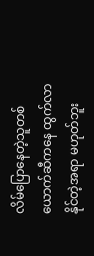လိမ်ပြောနေတဲ့သူတစ်ယောက်ဆီကနေ ထွက်လာနိုင်တဲ့အရာ မဟုတ်ဘူး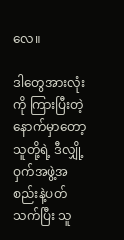လေ။

ဒါတွေအားလုံးကို ကြားပြီးတဲ့နောက်မှာတော့ သူတို့ရဲ့ ဒီလျှို့ဝှက်အဖွဲ့အစည်းနဲ့ပတ်သက်ပြီး သူ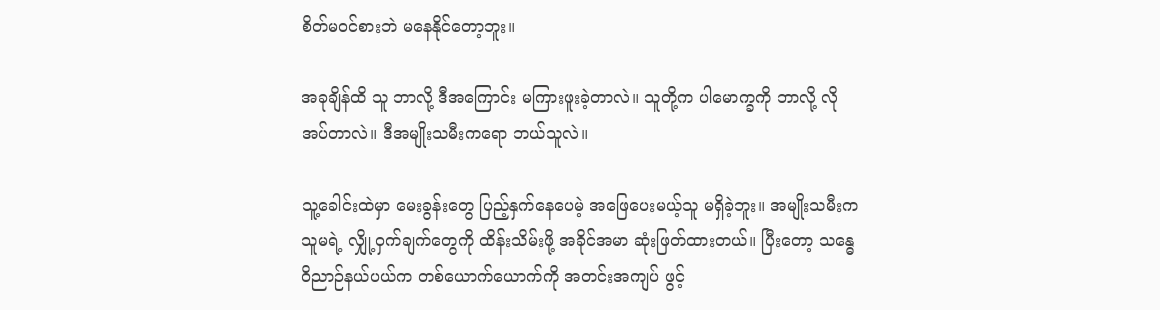စိတ်မဝင်စားဘဲ မနေနိုင်တော့ဘူး။

အခုချိန်ထိ သူ ဘာလို့ ဒီအကြောင်း မကြားဖူးခဲ့တာလဲ။ သူတို့က ပါမောက္ခကို ဘာလို့ လိုအပ်တာလဲ။ ဒီအမျိုးသမီးကရော ဘယ်သူလဲ။

သူ့ခေါင်းထဲမှာ မေးခွန်းတွေ ပြည့်နှက်နေပေမဲ့ အဖြေပေးမယ့်သူ မရှိခဲ့ဘူး။ အမျိုးသမီးက သူမရဲ့ လျှို့ဝှက်ချက်တွေကို ထိန်းသိမ်းဖို့ အခိုင်အမာ ဆုံးဖြတ်ထားတယ်။ ပြီးတော့ သန္ဓေဝိညာဉ်နယ်ပယ်က တစ်ယောက်ယောက်ကို အတင်းအကျပ် ဖွင့်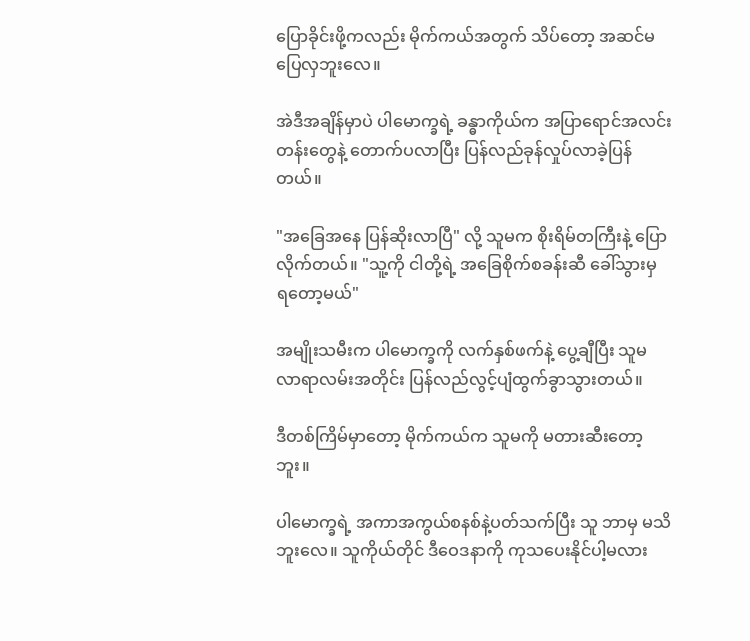ပြောခိုင်းဖို့ကလည်း မိုက်ကယ်အတွက် သိပ်တော့ အဆင်မပြေလှဘူးလေ။

အဲဒီအချိန်မှာပဲ ပါမောက္ခရဲ့ ခန္ဓာကိုယ်က အပြာရောင်အလင်းတန်းတွေနဲ့ တောက်ပလာပြီး ပြန်လည်ခုန်လှုပ်လာခဲ့ပြန်တယ်။

"အခြေအနေ ပြန်ဆိုးလာပြီ" လို့ သူမက စိုးရိမ်တကြီးနဲ့ ပြောလိုက်တယ်။ "သူ့ကို ငါတို့ရဲ့ အခြေစိုက်စခန်းဆီ ခေါ်သွားမှ ရတော့မယ်"

အမျိုးသမီးက ပါမောက္ခကို လက်နှစ်ဖက်နဲ့ ပွေ့ချီပြီး သူမ လာရာလမ်းအတိုင်း ပြန်လည်လွင့်ပျံထွက်ခွာသွားတယ်။

ဒီတစ်ကြိမ်မှာတော့ မိုက်ကယ်က သူမကို မတားဆီးတော့ဘူး။

ပါမောက္ခရဲ့ အကာအကွယ်စနစ်နဲ့ပတ်သက်ပြီး သူ ဘာမှ မသိဘူးလေ။ သူကိုယ်တိုင် ဒီဝေဒနာကို ကုသပေးနိုင်ပါ့မလား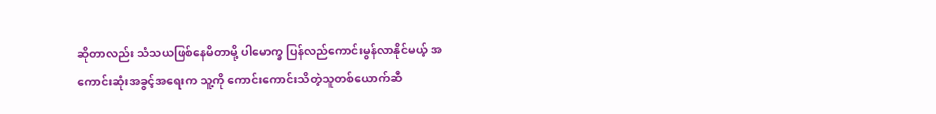ဆိုတာလည်း သံသယဖြစ်နေမိတာမို့ ပါမောက္ခ ပြန်လည်ကောင်းမွန်လာနိုင်မယ့် အကောင်းဆုံးအခွင့်အရေးက သူ့ကို ကောင်းကောင်းသိတဲ့သူတစ်ယောက်ဆီ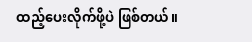ထည့်ပေးလိုက်ဖို့ပဲ ဖြစ်တယ်။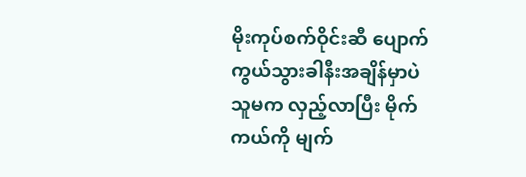မိုးကုပ်စက်ဝိုင်းဆီ ပျောက်ကွယ်သွားခါနီးအချိန်မှာပဲ သူမက လှည့်လာပြီး မိုက်ကယ်ကို မျက်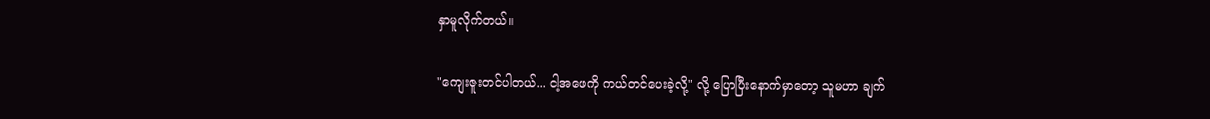နှာမူလိုက်တယ်။

"ကျေးဇူးတင်ပါတယ်... ငါ့အဖေကို ကယ်တင်ပေးခဲ့လို့" လို့ ပြောပြီးနောက်မှာတော့ သူမဟာ ချက်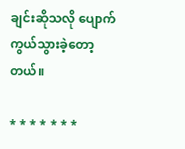ချင်းဆိုသလို ပျောက်ကွယ်သွားခဲ့တော့တယ်။

* * * * * * *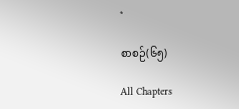*

စာစဉ်(၆၅)

All Chapters